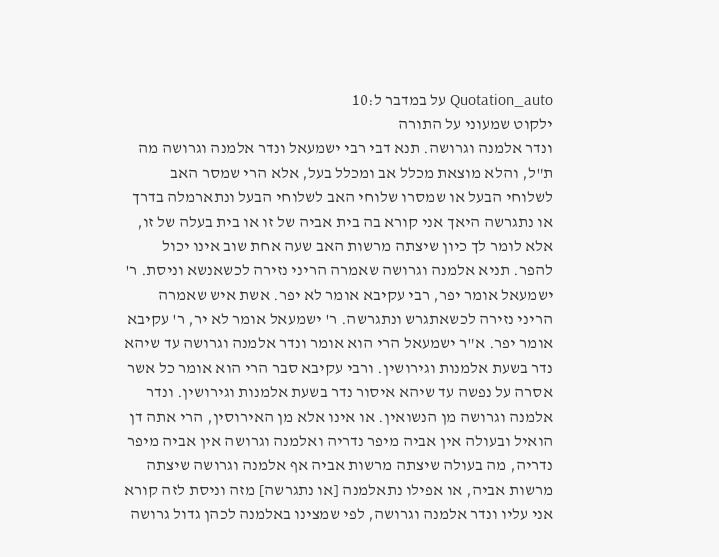Quotation_auto על במדבר ל:10
ילקוט שמעוני על התורה
ונדר אלמנה וגרושה. תנא דבי רבי ישמעאל ונדר אלמנה וגרושה מה ת"ל, והלא מוצאת מכלל אב ומכלל בעל, אלא הרי שמסר האב לשלוחי הבעל או שמסרו שלוחי האב לשלוחי הבעל ונתארמלה בדרך או נתגרשה היאך אני קורא בה בית אביה של זו או בית בעלה של זו, אלא לומר לך כיון שיצתה מרשות האב שעה אחת שוב אינו יכול להפר. תניא אלמנה וגרושה שאמרה הריני נזירה לכשאנשא וניסת. ר' ישמעאל אומר יפר, רבי עקיבא אומר לא יפר. אשת איש שאמרה הריני נזירה לכשאתגרש ונתגרשה. ר' ישמעאל אומר לא יר, ר' עקיבא אומר יפר. א"ר ישמעאל הרי הוא אומר ונדר אלמנה וגרושה עד שיהא נדר בשעת אלמנות וגירושין. ורבי עקיבא סבר הרי הוא אומר כל אשר אסרה על נפשה עד שיהא איסור נדר בשעת אלמנות וגירושין. ונדר אלמנה וגרושה מן הנשואין. או אינו אלא מן האירוסין, הרי אתה דן הואיל ובעולה אין אביה מיפר נדריה ואלמנה וגרושה אין אביה מיפר נדריה, מה בעולה שיצתה מרשות אביה אף אלמנה וגרושה שיצתה מרשות אביה, או אפילו נתאלמנה [או נתגרשה] מזה וניסת לזה קורא אני עליו ונדר אלמנה וגרושה, לפי שמצינו באלמנה לכהן גדול גרושה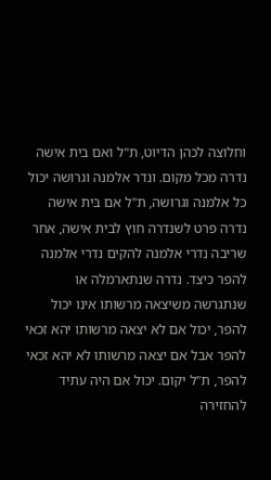וחלוצה לכהן הדיוט, ת"ל ואם בית אישה נדרה מכל מקום. ונדר אלמנה וגרושה יכול כל אלמנה וגרושה, ת"ל אם בית אישה נדרה פרט לשנדרה חוץ לבית אישה, אחר שריבה נדרי אלמנה להקים נדרי אלמנה להפר כיצד. נדרה שנתארמלה או שנתגרשה משיצאה מרשותו אינו יכול להפר, יכול אם לא יצאה מרשותו יהא זכאי להפר אבל אם יצאה מרשותו לא יהא זכאי להפר, ת"ל יקום. יכול אם היה עתיד להחזירה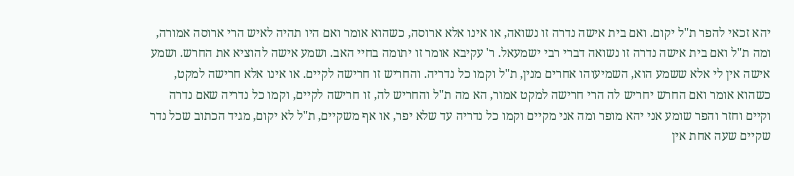יהא זכאי להפר ת"ל יקום. ואם בית אישה נדרה זו נשואה, או אינו אלא ארוסה, כשהוא אומר ואם היו תהיה לאיש הרי ארוסה אמורה, ומה ת"ל ואם בית אישה נדרה זו נשואה דברי רבי ישמעאל. ר' עקיבא אומר זו יתומה בחיי האב. ושמע אישה להוציא את החרש. ושמע אישה אין לי אלא ששמע הוא, השמיעוהו אחרים מנין, ת"ל וקמו כל נדריה. והחריש זו חרישה לקיים. או אינו אלא חרישה למקט, כשהוא אומר ואם החרש יחריש לה הרי חרישה למקט אמור, הא מה ת"ל והחריש לה, זו חרישה לקיים, וקמו כל נדריה שאם נדרה וקיים וחזר והפר שומע אני יהא מופר ומה אני מקיים וקמו כל נדריה עד שלא יפר, או אף משקיים, ת"ל לא יקום, מגיד הכתוב שכל נדר שקיים שעה אחת אין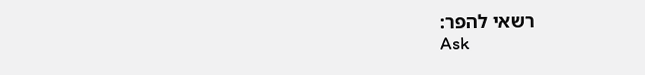רשאי להפר:
Ask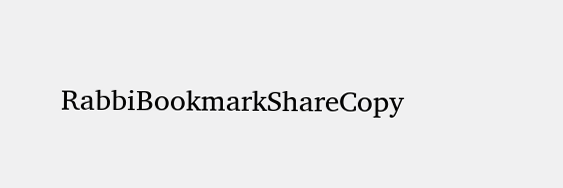RabbiBookmarkShareCopy